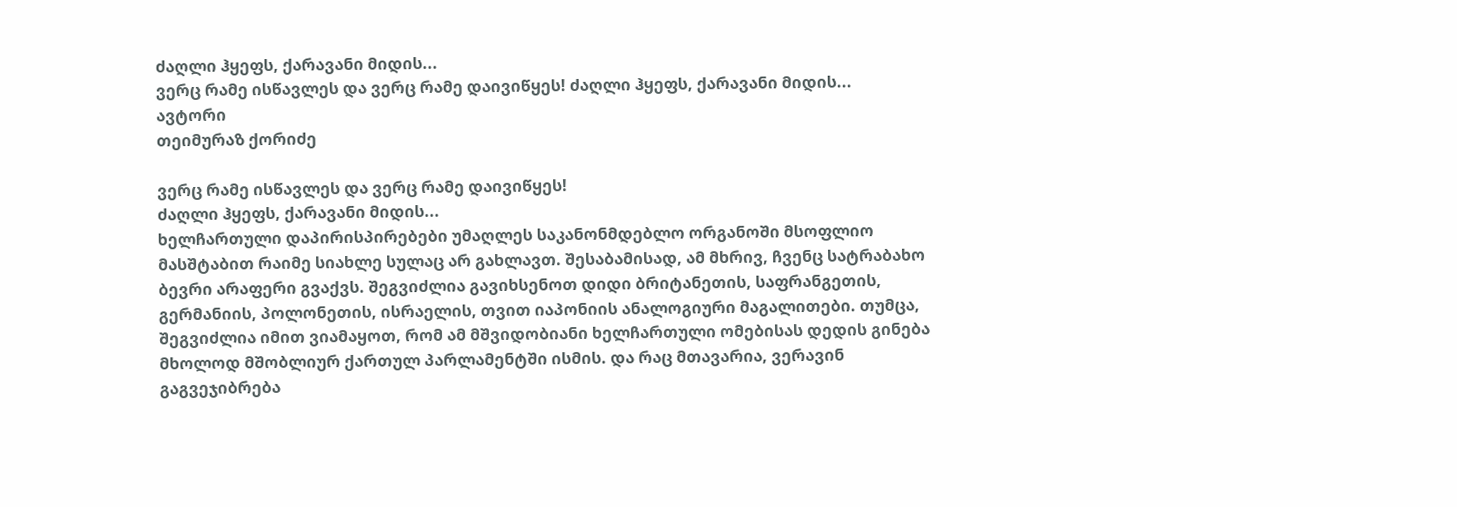ძაღლი ჰყეფს, ქარავანი მიდის...
ვერც რამე ისწავლეს და ვერც რამე დაივიწყეს! ძაღლი ჰყეფს, ქარავანი მიდის...
ავტორი
თეიმურაზ ქორიძე

ვერც რამე ისწავლეს და ვერც რამე დაივიწყეს!
ძაღლი ჰყეფს, ქარავანი მიდის...
ხელჩართული დაპირისპირებები უმაღლეს საკანონმდებლო ორგანოში მსოფლიო მასშტაბით რაიმე სიახლე სულაც არ გახლავთ. შესაბამისად, ამ მხრივ, ჩვენც სატრაბახო ბევრი არაფერი გვაქვს. შეგვიძლია გავიხსენოთ დიდი ბრიტანეთის, საფრანგეთის, გერმანიის, პოლონეთის, ისრაელის, თვით იაპონიის ანალოგიური მაგალითები. თუმცა, შეგვიძლია იმით ვიამაყოთ, რომ ამ მშვიდობიანი ხელჩართული ომებისას დედის გინება მხოლოდ მშობლიურ ქართულ პარლამენტში ისმის. და რაც მთავარია, ვერავინ გაგვეჯიბრება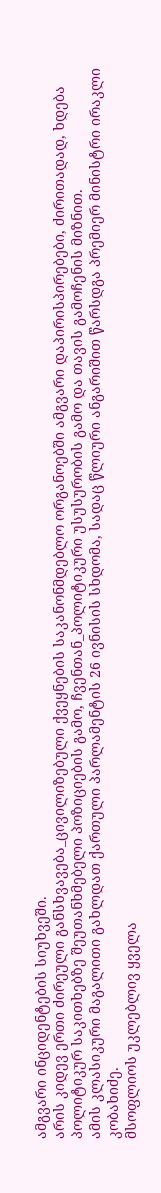ამგვარი ინციდენტების სიუხვეში.
არის კიდევ ერთი ძირეული განსხვავება_ცივილიზებული ქვეყნების საკანონმდებლო ორგანოებში ამგვარი დაპირისპირებები, ძირითადად, ხდება პოლიტიკურ საკითხებზე შეუთანხმებელი პოზიციების გამო, ჩვენთან_პოლიტიკური უსუსურობის გამო და თავის გამოჩენის მიზნით.
ამის კლასიკური მაგალითი გახლდათ ქართული პარლამენტის 26 ივნისის სხდომა, სადაც წლიური ანგარიშით წარსდგა პრემიერ მინისტრი ირაკლი კობახიძე.
მსოფლიოს უკლებლივ ყველა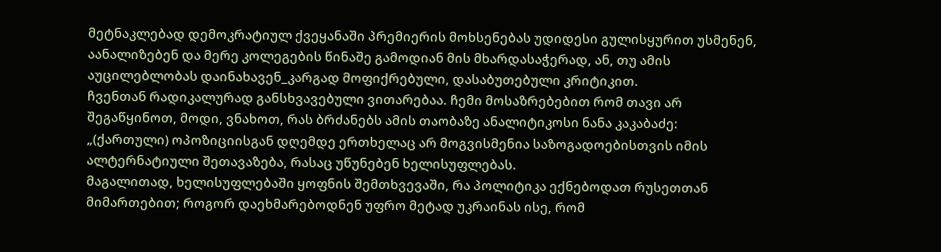მეტნაკლებად დემოკრატიულ ქვეყანაში პრემიერის მოხსენებას უდიდესი გულისყურით უსმენენ, აანალიზებენ და მერე კოლეგების წინაშე გამოდიან მის მხარდასაჭერად, ან, თუ ამის აუცილებლობას დაინახავენ_კარგად მოფიქრებული, დასაბუთებული კრიტიკით.
ჩვენთან რადიკალურად განსხვავებული ვითარებაა. ჩემი მოსაზრებებით რომ თავი არ შეგაწყინოთ, მოდი, ვნახოთ, რას ბრძანებს ამის თაობაზე ანალიტიკოსი ნანა კაკაბაძე:
„(ქართული) ოპოზიციისგან დღემდე ერთხელაც არ მოგვისმენია საზოგადოებისთვის იმის ალტერნატიული შეთავაზება, რასაც უწუნებენ ხელისუფლებას.
მაგალითად, ხელისუფლებაში ყოფნის შემთხვევაში, რა პოლიტიკა ექნებოდათ რუსეთთან მიმართებით; როგორ დაეხმარებოდნენ უფრო მეტად უკრაინას ისე, რომ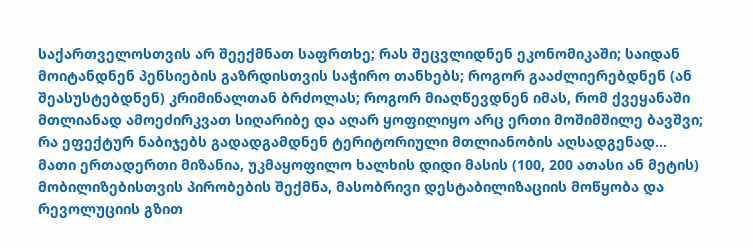საქართველოსთვის არ შეექმნათ საფრთხე; რას შეცვლიდნენ ეკონომიკაში; საიდან მოიტანდნენ პენსიების გაზრდისთვის საჭირო თანხებს; როგორ გააძლიერებდნენ (ან შეასუსტებდნენ) კრიმინალთან ბრძოლას; როგორ მიაღწევდნენ იმას, რომ ქვეყანაში მთლიანად ამოეძირკვათ სიღარიბე და აღარ ყოფილიყო არც ერთი მოშიმშილე ბავშვი;
რა ეფექტურ ნაბიჯებს გადადგამდნენ ტერიტორიული მთლიანობის აღსადგენად...
მათი ერთადერთი მიზანია, უკმაყოფილო ხალხის დიდი მასის (100, 200 ათასი ან მეტის) მობილიზებისთვის პირობების შექმნა, მასობრივი დესტაბილიზაციის მოწყობა და რევოლუციის გზით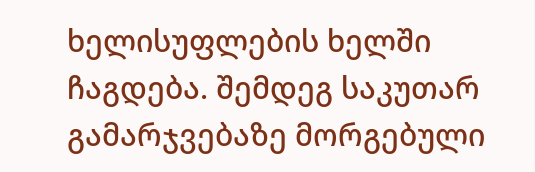ხელისუფლების ხელში ჩაგდება. შემდეგ საკუთარ გამარჯვებაზე მორგებული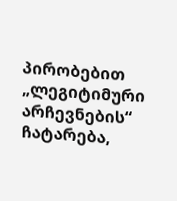პირობებით „ლეგიტიმური არჩევნების“ ჩატარება,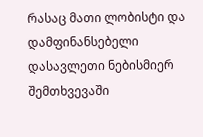რასაც მათი ლობისტი და დამფინანსებელი დასავლეთი ნებისმიერ შემთხვევაში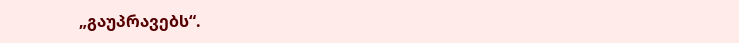„გაუპრავებს“.